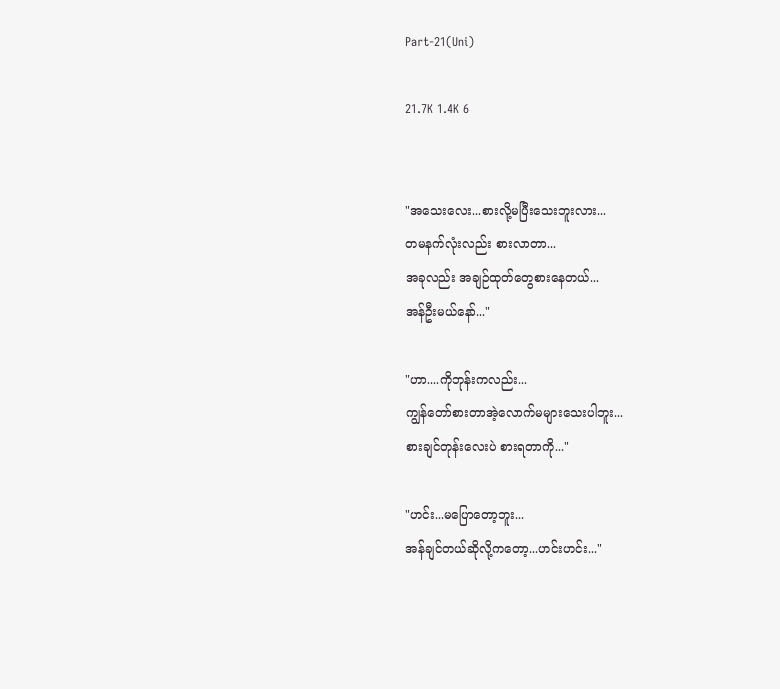Part-21(Uni)

21.7K 1.4K 6


"အသေးလေး...စားလို့မပြီးသေးဘူးလား...
တမနက်လုံးလည်း စားလာတာ...
အခုလည်း အချဉ်ထုတ်တွေစားနေတယ်...
အန်ဦးမယ်နော်..."

"ဟာ....ကိုဘုန်းကလည်း...
ကျွန်တော်စားတာအဲ့လောက်မများသေးပါဘူး...
စားချင်တုန်းလေးပဲ စားရတာကို..."

"ဟင်း...မပြောတော့ဘူး...
အန်ချင်တယ်ဆိုလို့ကတော့...ဟင်းဟင်း..."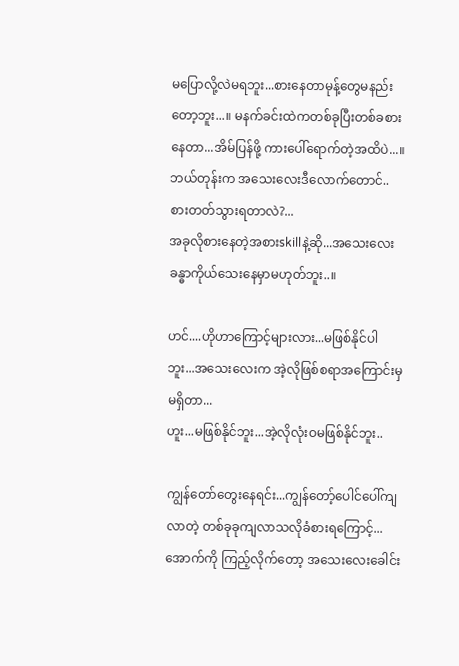မပြောလို့လဲမရဘူး...စားနေတာမုန့်တွေမနည်းတော့ဘူး...။ မနက်ခင်းထဲကတစ်ခုပြီးတစ်ခစားနေတာ...အိမ်ပြန်ဖို့ ကားပေါ်ရောက်တဲ့အထိပဲ...။ ဘယ်တုန်းက အသေးလေးဒီလောက်တောင်..စားတတ်သွားရတာလဲ?...
အခုလိုစားနေတဲ့အစားskillနဲ့ဆို...အသေးလေးခန္ဓာကိုယ်သေးနေမှာမဟုတ်ဘူး..။

ဟင်....ဟိုဟာကြောင့်များလား...မဖြစ်နိုင်ပါဘူး...အသေးလေးက အဲ့လိုဖြစ်စရာအကြောင်းမှမရှိတာ...
ဟူး...မဖြစ်နိုင်ဘူး...အဲ့လိုလုံးဝမဖြစ်နိုင်ဘူး..

ကျွန်တော်တွေးနေရင်း...ကျွန်တော့်ပေါင်ပေါ်ကျလာတဲ့ တစ်ခုခုကျလာသလိုခံစားရကြောင့်...အောက်ကို ကြည့်လိုက်တော့ အသေးလေးခေါင်း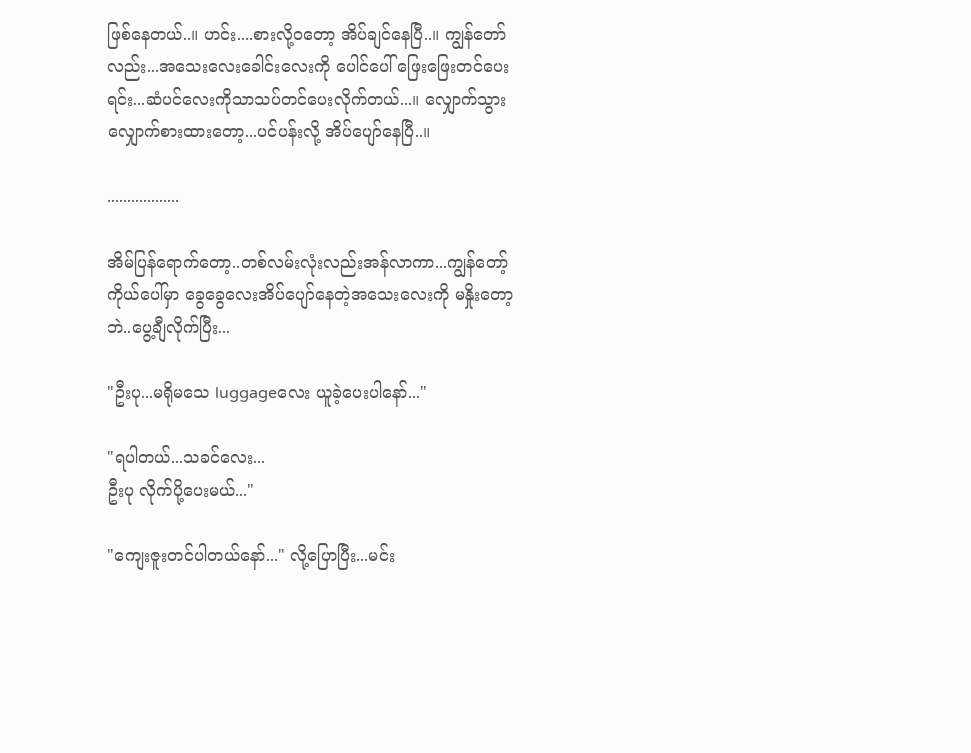ဖြစ်နေတယ်..။ ဟင်း....စားလို့ဝတော့ အိပ်ချင်နေပြီ..။ ကျွန်တော်လည်း...အသေးလေးခေါင်းလေးကို ပေါင်ပေါ် ဖြေးဖြေးတင်ပေးရင်း...ဆံပင်လေးကိုသာသပ်တင်ပေးလိုက်တယ်...။ လျှောက်သွားလျှောက်စားထားတော့...ပင်ပန်းလို့ အိပ်ပျော်နေပြီ..။

..................

အိမ်ပြန်ရောက်တော့..တစ်လမ်းလုံးလည်းအန်လာကာ...ကျွန်တော့်ကိုယ်ပေါ်မှာ ခွေခွေလေးအိပ်ပျော်နေတဲ့အသေးလေးကို မနှိုးတော့ဘဲ..ပွေ့ချီလိုက်ပြီး...

"ဦးပု...မရိုမသေ luggageလေး ယူခဲ့ပေးပါနော်..."

"ရပါတယ်...သခင်လေး...
ဦးပု လိုက်ပို့ပေးမယ်..."

"ကျေးဇူးတင်ပါတယ်နော်..." လို့ပြောပြီး...မင်း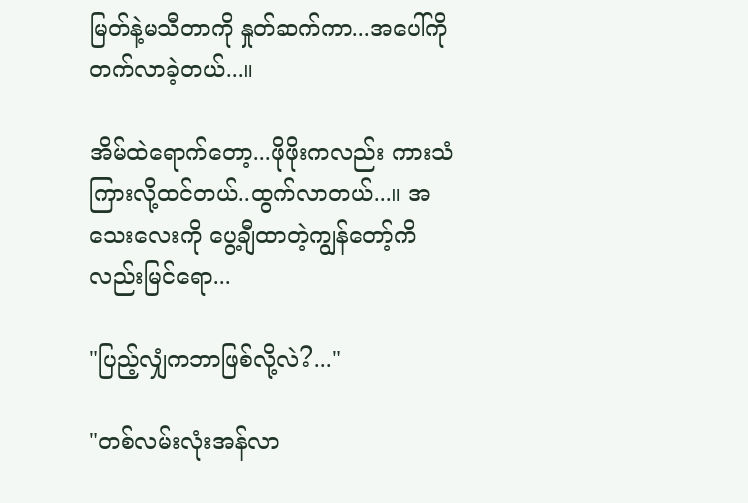မြတ်နဲ့မသီတာကို နှုတ်ဆက်ကာ...အပေါ်ကို တက်လာခဲ့တယ်...။

အိမ်ထဲရောက်တော့...ဖိုဖိုးကလည်း ကားသံကြားလို့ထင်တယ်..ထွက်လာတယ်...။ အသေးလေးကို ပွေ့ချီထာတဲ့ကျွန်တော့်ကိလည်းမြင်ရော...

"ပြည့်လျှံကဘာဖြစ်လို့လဲ?..."

"တစ်လမ်းလုံးအန်လာ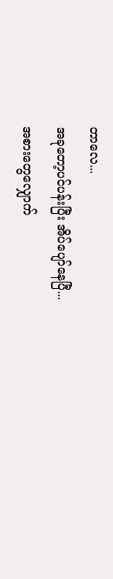တာလေ...
အခုတော့ပင်ပန်းပြီး အိပ်ပျော်နေပြီ...
အစားတွေလျှောက်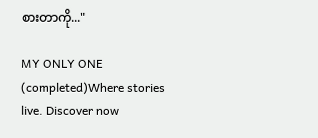စားတာကို..."

MY ONLY ONE (completed)Where stories live. Discover now